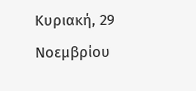Κυριακή, 29 Νοεμβρίου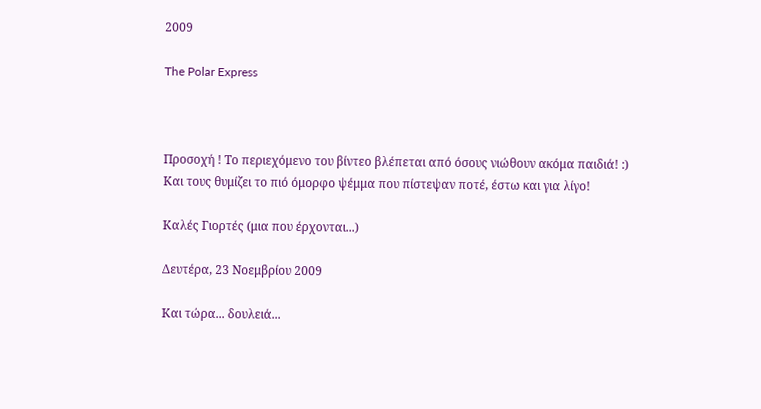2009

The Polar Express



Προσοχή ! Το περιεχόμενο του βίντεο βλέπεται από όσους νιώθουν ακόμα παιδιά! :)
Και τους θυμίζει το πιό όμορφο ψέμμα που πίστεψαν ποτέ, έστω και για λίγο!

Καλές Γιορτές (μια που έρχονται...)

Δευτέρα, 23 Νοεμβρίου 2009

Και τώρα... δουλειά...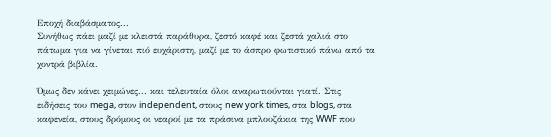Εποχή διαβάσματος...
Συνήθως πάει μαζί με κλειστά παράθυρα, ζεστό καφέ και ζεστά χαλιά στο πάτωμα για να γίνεται πιό ευχάριστη, μαζί με το άσπρο φωτιστικό πάνω από τα χοντρά βιβλία.

Όμως δεν κάνει χειμώνες... και τελευταία όλοι αναρωτιούνται γιατί. Στις ειδήσεις του mega, στον independent, στους new york times, στα blogs, στα καφενεία, στους δρόμους οι νεαροί με τα πράσινα μπλουζάκια της WWF που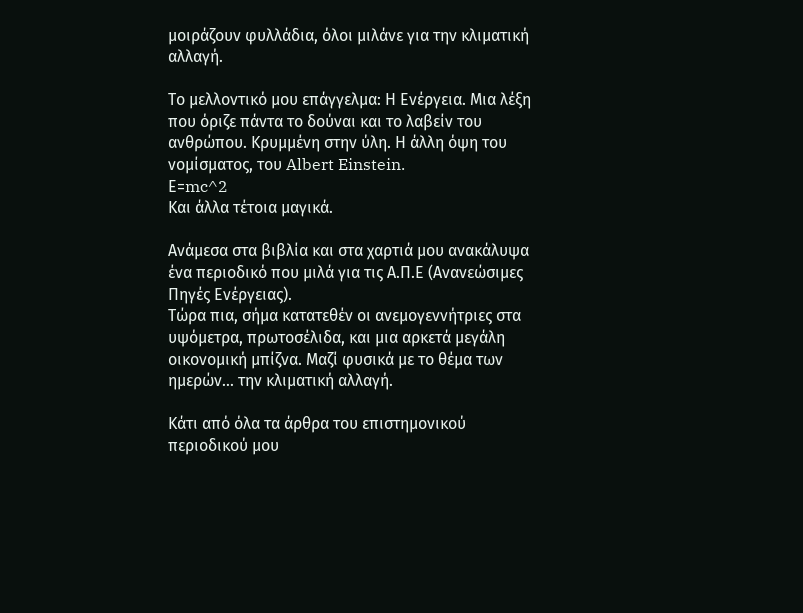μοιράζουν φυλλάδια, όλοι μιλάνε για την κλιματική αλλαγή.

Το μελλοντικό μου επάγγελμα: Η Ενέργεια. Μια λέξη που όριζε πάντα το δούναι και το λαβείν του ανθρώπου. Κρυμμένη στην ύλη. Η άλλη όψη του νομίσματος, του Albert Einstein.
Ε=mc^2
Και άλλα τέτοια μαγικά.

Ανάμεσα στα βιβλία και στα χαρτιά μου ανακάλυψα ένα περιοδικό που μιλά για τις Α.Π.Ε (Ανανεώσιμες Πηγές Ενέργειας).
Τώρα πια, σήμα κατατεθέν οι ανεμογεννήτριες στα υψόμετρα, πρωτοσέλιδα, και μια αρκετά μεγάλη οικονομική μπίζνα. Μαζί φυσικά με το θέμα των ημερών... την κλιματική αλλαγή.

Κάτι από όλα τα άρθρα του επιστημονικού περιοδικού μου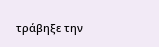τράβηξε την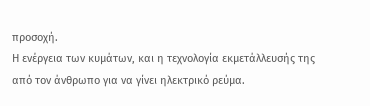προσοχή.
Η ενέργεια των κυμάτων, και η τεχνολογία εκμετάλλευσής της από τον άνθρωπο για να γίνει ηλεκτρικό ρεύμα.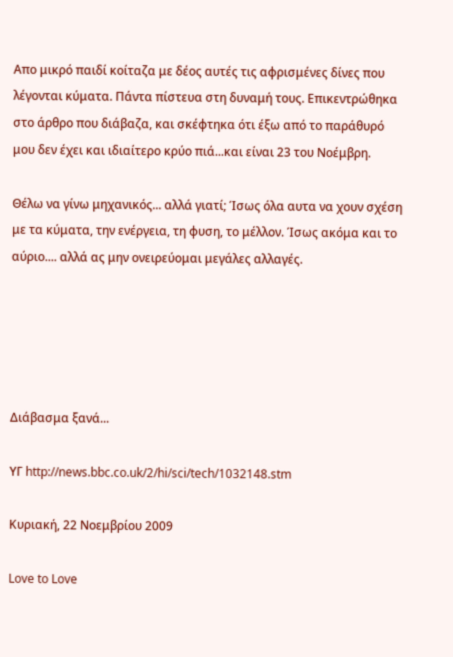Απο μικρό παιδί κοίταζα με δέος αυτές τις αφρισμένες δίνες που λέγονται κύματα. Πάντα πίστευα στη δυναμή τους. Επικεντρώθηκα στο άρθρο που διάβαζα, και σκέφτηκα ότι έξω από το παράθυρό μου δεν έχει και ιδιαίτερο κρύο πιά...και είναι 23 του Νοέμβρη.

Θέλω να γίνω μηχανικός... αλλά γιατί; Ίσως όλα αυτα να χουν σχέση με τα κύματα, την ενέργεια, τη φυση, το μέλλον. Ίσως ακόμα και το αύριο.... αλλά ας μην ονειρεύομαι μεγάλες αλλαγές.





Διάβασμα ξανά...

ΥΓ http://news.bbc.co.uk/2/hi/sci/tech/1032148.stm

Κυριακή, 22 Νοεμβρίου 2009

Love to Love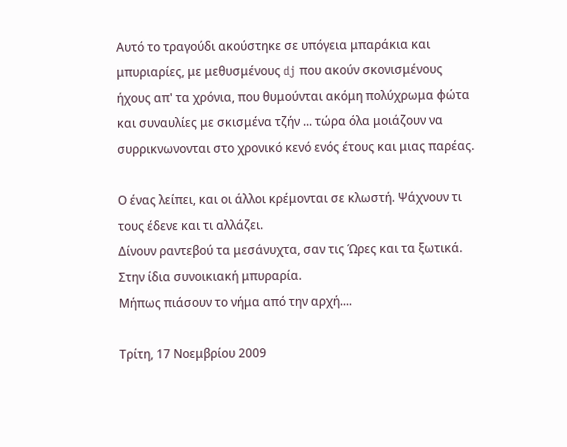Αυτό το τραγούδι ακούστηκε σε υπόγεια μπαράκια και μπυριαρίες, με μεθυσμένους dj που ακούν σκονισμένους ήχους απ' τα χρόνια, που θυμούνται ακόμη πολύχρωμα φώτα και συναυλίες με σκισμένα τζήν ... τώρα όλα μοιάζουν να συρρικνωνονται στο χρονικό κενό ενός έτους και μιας παρέας.

Ο ένας λείπει, και οι άλλοι κρέμονται σε κλωστή. Ψάχνουν τι τους έδενε και τι αλλάζει.
Δίνουν ραντεβού τα μεσάνυχτα, σαν τις Ώρες και τα ξωτικά. Στην ίδια συνοικιακή μπυραρία.
Μήπως πιάσουν το νήμα από την αρχή....

Τρίτη, 17 Νοεμβρίου 2009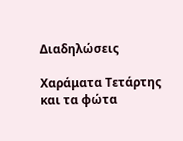Διαδηλώσεις

Χαράματα Τετάρτης και τα φώτα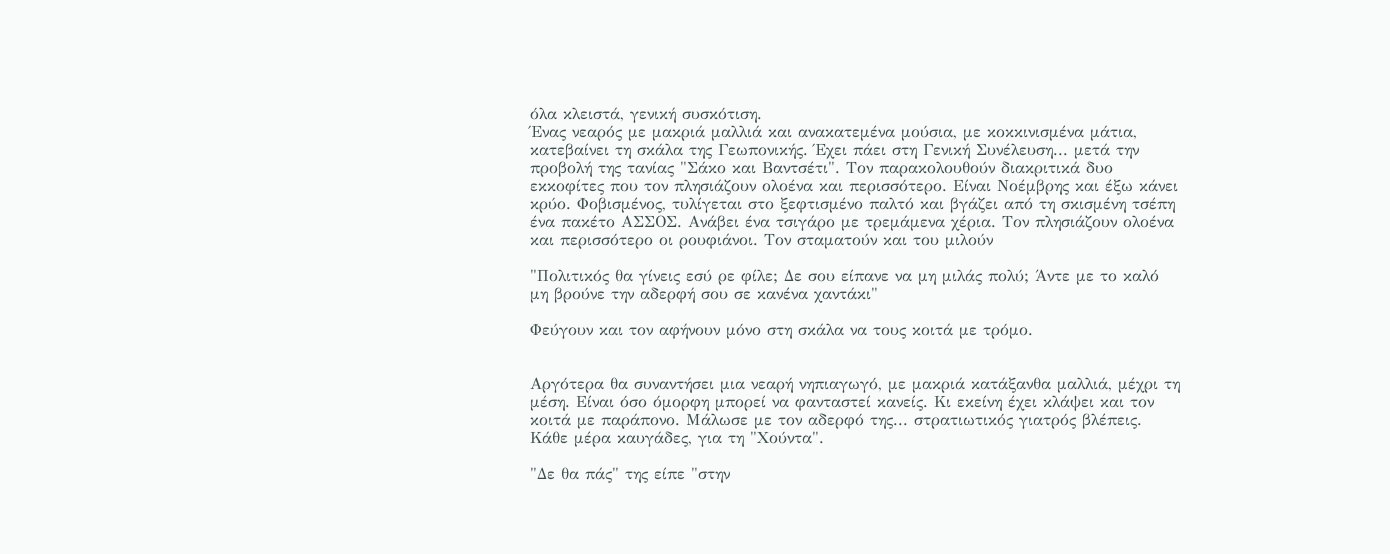όλα κλειστά, γενική συσκότιση.
Ένας νεαρός με μακριά μαλλιά και ανακατεμένα μούσια, με κοκκινισμένα μάτια, κατεβαίνει τη σκάλα της Γεωπονικής. Έχει πάει στη Γενική Συνέλευση... μετά την προβολή της τανίας "Σάκο και Βαντσέτι". Τον παρακολουθούν διακριτικά δυο εκκοφίτες που τον πλησιάζουν ολοένα και περισσότερο. Είναι Νοέμβρης και έξω κάνει κρύο. Φοβισμένος, τυλίγεται στο ξεφτισμένο παλτό και βγάζει από τη σκισμένη τσέπη ένα πακέτο ΑΣΣΟΣ. Ανάβει ένα τσιγάρο με τρεμάμενα χέρια. Τον πλησιάζουν ολοένα και περισσότερο οι ρουφιάνοι. Τον σταματούν και του μιλούν

"Πολιτικός θα γίνεις εσύ ρε φίλε; Δε σου είπανε να μη μιλάς πολύ; Άντε με το καλό μη βρούνε την αδερφή σου σε κανένα χαντάκι"

Φεύγουν και τον αφήνουν μόνο στη σκάλα να τους κοιτά με τρόμο.


Αργότερα θα συναντήσει μια νεαρή νηπιαγωγό, με μακριά κατάξανθα μαλλιά, μέχρι τη μέση. Είναι όσο όμορφη μπορεί να φανταστεί κανείς. Κι εκείνη έχει κλάψει και τον κοιτά με παράπονο. Μάλωσε με τον αδερφό της... στρατιωτικός γιατρός βλέπεις. Κάθε μέρα καυγάδες, για τη "Χούντα".

"Δε θα πάς" της είπε "στην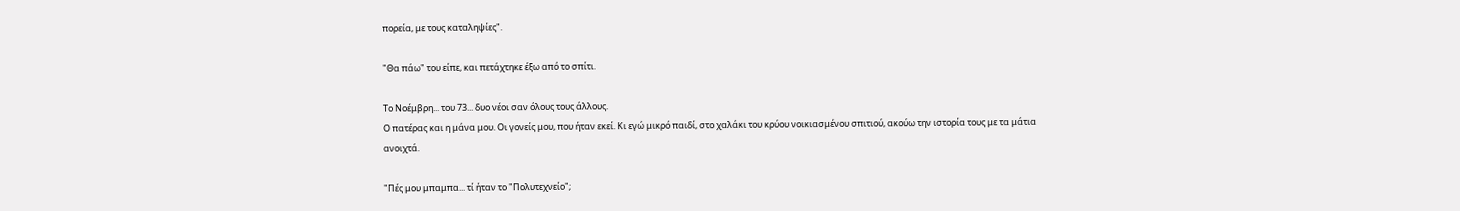πορεία, με τους καταληψίες".

"Θα πάω" του είπε, και πετάχτηκε έξω από το σπίτι.

Το Νοέμβρη... του 73... δυο νέοι σαν όλους τους άλλους.
Ο πατέρας και η μάνα μου. Οι γονείς μου, που ήταν εκεί. Κι εγώ μικρό παιδί, στο χαλάκι του κρύου νοικιασμένου σπιτιού, ακούω την ιστορία τους με τα μάτια ανοιχτά.

"Πές μου μπαμπα... τί ήταν το "Πολυτεχνείο";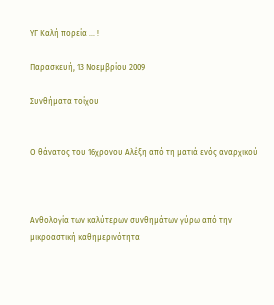ΥΓ Καλή πορεία ... !

Παρασκευή, 13 Νοεμβρίου 2009

Συνθήματα τοίχου


Ο θάνατος του 16χρονου Αλέξη από τη ματιά ενός αναρχικού



Ανθολογία των καλύτερων συνθημάτων γύρω από την μικροαστική καθημερινότητα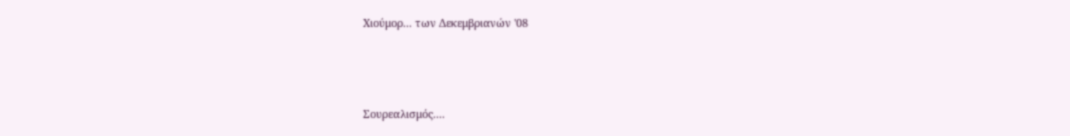Χιούμορ... των Δεκεμβριανών '08



Σουρεαλισμός....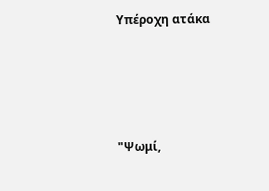Υπέροχη ατάκα




"Ψωμί,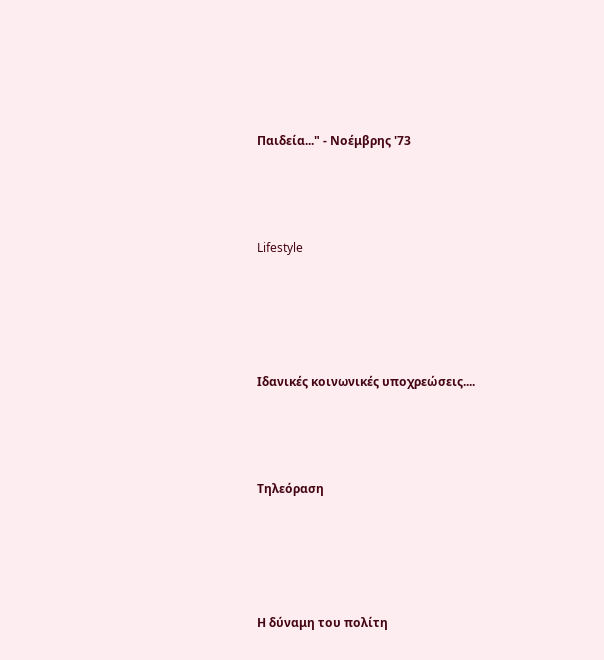Παιδεία..." - Νοέμβρης '73



Lifestyle




Ιδανικές κοινωνικές υποχρεώσεις....



Τηλεόραση




Η δύναμη του πολίτη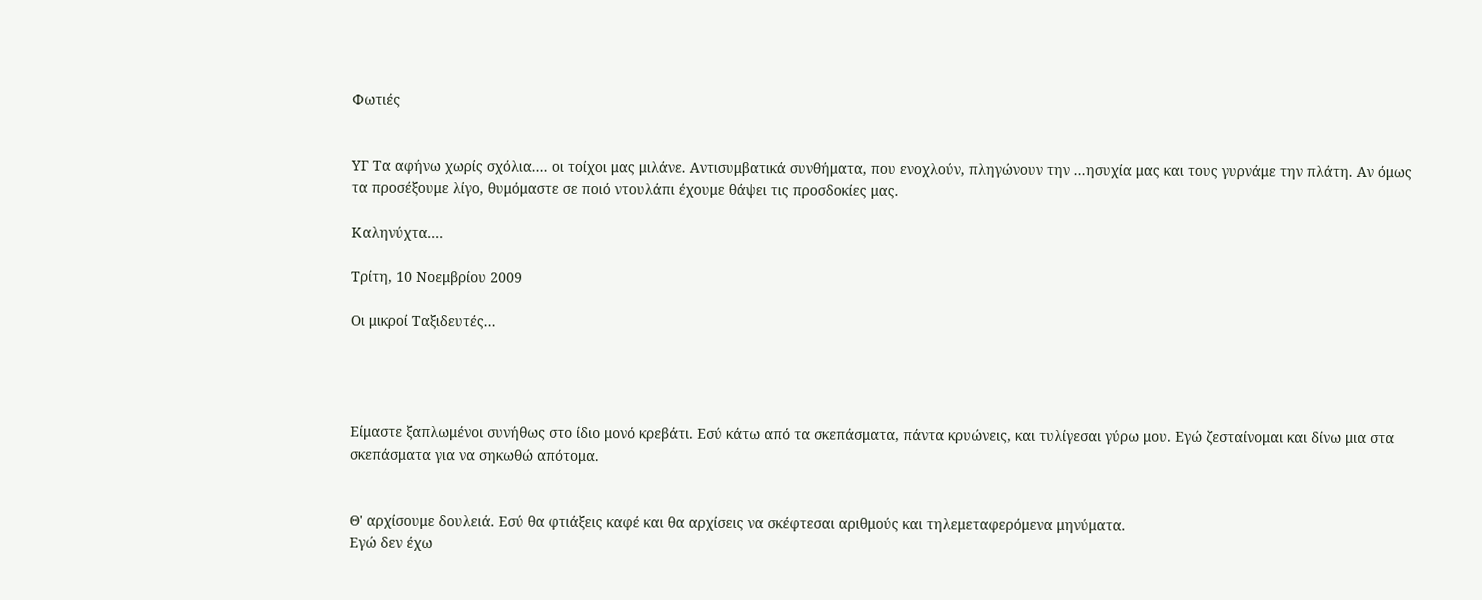Φωτιές


ΥΓ Τα αφήνω χωρίς σχόλια.... οι τοίχοι μας μιλάνε. Αντισυμβατικά συνθήματα, που ενοχλούν, πληγώνουν την ...ησυχία μας και τους γυρνάμε την πλάτη. Αν όμως τα προσέξουμε λίγο, θυμόμαστε σε ποιό ντουλάπι έχουμε θάψει τις προσδοκίες μας.

Καληνύχτα....

Τρίτη, 10 Νοεμβρίου 2009

Οι μικροί Ταξιδευτές...




Είμαστε ξαπλωμένοι συνήθως στο ίδιο μονό κρεβάτι. Εσύ κάτω από τα σκεπάσματα, πάντα κρυώνεις, και τυλίγεσαι γύρω μου. Εγώ ζεσταίνομαι και δίνω μια στα σκεπάσματα για να σηκωθώ απότομα.


Θ' αρχίσουμε δουλειά. Εσύ θα φτιάξεις καφέ και θα αρχίσεις να σκέφτεσαι αριθμούς και τηλεμεταφερόμενα μηνύματα.
Εγώ δεν έχω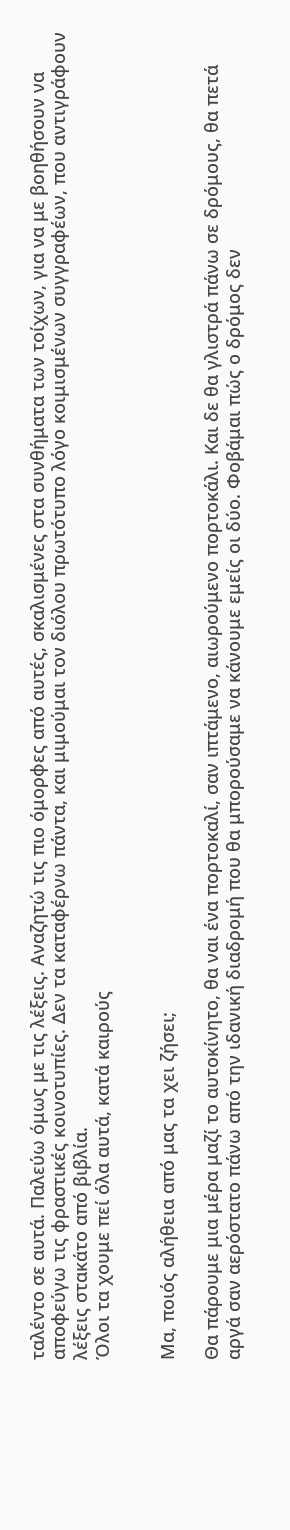ταλέντο σε αυτά. Παλεύω όμως με τις λέξεις. Αναζητώ τις πιο όμορφες από αυτές, σκαλισμένες στα συνθήματα των τοίχων, για να με βοηθήσουν να αποφεύγω τις φραστικές κοινοτυπίες. Δεν τα καταφέρνω πάντα, και μιμούμαι τον διόλου πρωτότυπο λόγο κοιμισμένων συγγραφέων, που αντιγράφουν λέξεις στακάτο από βιβλία.
Όλοι τα χουμε πεί όλα αυτά, κατά καιρούς


Μα, ποιός αλήθεια από μας τα χει ζήσει;

Θα πάρουμε μια μέρα μαζί το αυτοκίνητο, θα ναι ένα πορτοκαλί, σαν ιπτάμενο, αιωρούμενο πορτοκάλι. Και δε θα γλιστρά πάνω σε δρόμους, θα πετά αργά σαν αερόστατο πάνω από την ιδανική διαδρομή που θα μπορούσαμε να κάνουμε εμείς οι δύο. Φοβάμαι πώς ο δρόμος δεν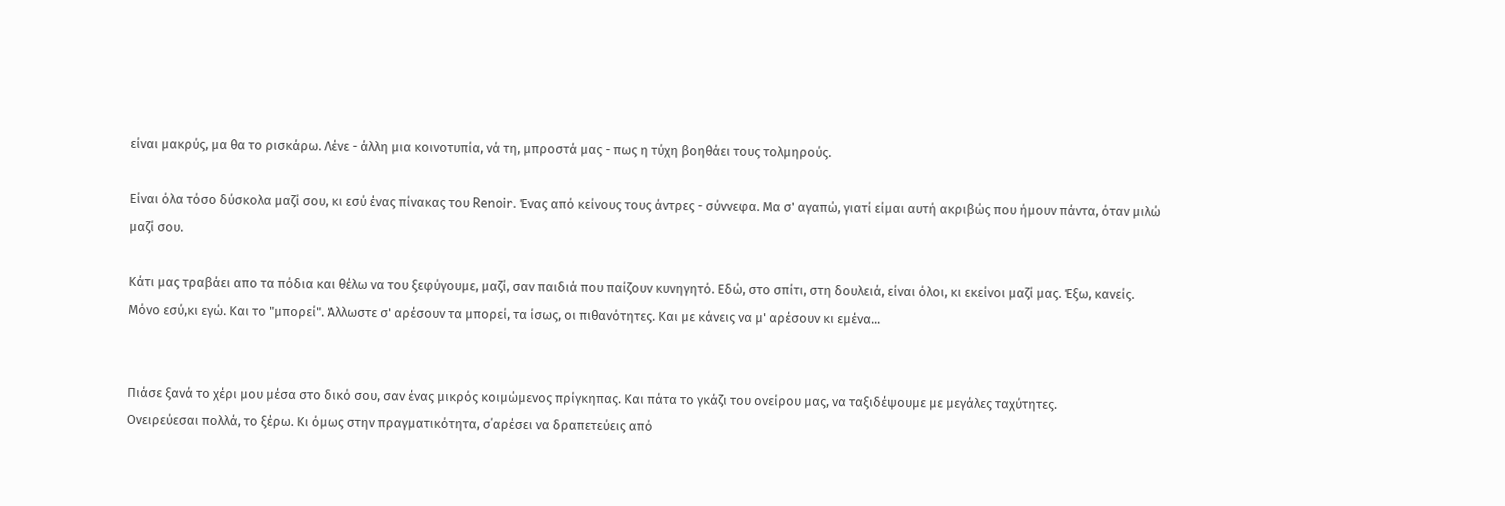είναι μακρύς, μα θα το ρισκάρω. Λένε - άλλη μια κοινοτυπία, νά τη, μπροστά μας - πως η τύχη βοηθάει τους τολμηρούς.

Είναι όλα τόσο δύσκολα μαζί σου, κι εσύ ένας πίνακας του Renoir. Ένας από κείνους τους άντρες - σύννεφα. Μα σ' αγαπώ, γιατί είμαι αυτή ακριβώς που ήμουν πάντα, όταν μιλώ μαζί σου.

Κάτι μας τραβάει απο τα πόδια και θέλω να του ξεφύγουμε, μαζί, σαν παιδιά που παίζουν κυνηγητό. Εδώ, στο σπίτι, στη δουλειά, είναι όλοι, κι εκείνοι μαζί μας. Έξω, κανείς. Μόνο εσύ,κι εγώ. Και το "μπορεί". Άλλωστε σ' αρέσουν τα μπορεί, τα ίσως, οι πιθανότητες. Και με κάνεις να μ' αρέσουν κι εμένα...


Πιάσε ξανά το χέρι μου μέσα στο δικό σου, σαν ένας μικρός κοιμώμενος πρίγκηπας. Και πάτα το γκάζι του ονείρου μας, να ταξιδέψουμε με μεγάλες ταχύτητες.
Ονειρεύεσαι πολλά, το ξέρω. Κι όμως στην πραγματικότητα, σ΄αρέσει να δραπετεύεις από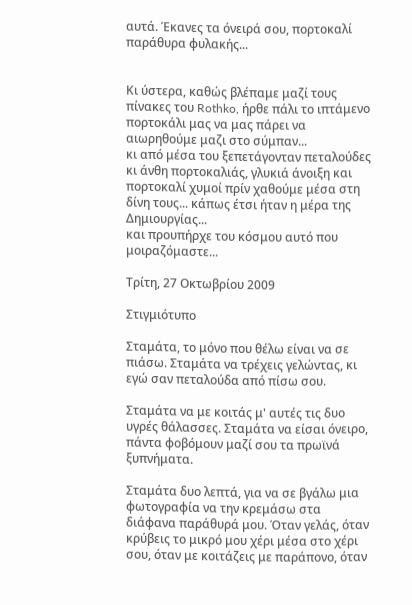αυτά. Έκανες τα όνειρά σου, πορτοκαλί παράθυρα φυλακής...


Κι ύστερα, καθώς βλέπαμε μαζί τους πίνακες του Rothko, ήρθε πάλι το ιπτάμενο πορτοκάλι μας να μας πάρει να αιωρηθούμε μαζι στο σύμπαν...
κι από μέσα του ξεπετάγονταν πεταλούδες κι άνθη πορτοκαλιάς, γλυκιά άνοιξη και πορτοκαλί χυμοί πρίν χαθούμε μέσα στη δίνη τους... κάπως έτσι ήταν η μέρα της Δημιουργίας...
και προυπήρχε του κόσμου αυτό που μοιραζόμαστε...

Τρίτη, 27 Οκτωβρίου 2009

Στιγμιότυπο

Σταμάτα, το μόνο που θέλω είναι να σε πιάσω. Σταμάτα να τρέχεις γελώντας, κι εγώ σαν πεταλούδα από πίσω σου.

Σταμάτα να με κοιτάς μ' αυτές τις δυο υγρές θάλασσες. Σταμάτα να είσαι όνειρο, πάντα φοβόμουν μαζί σου τα πρωϊνά ξυπνήματα.

Σταμάτα δυο λεπτά, για να σε βγάλω μια φωτογραφία να την κρεμάσω στα διάφανα παράθυρά μου. Όταν γελάς, όταν κρύβεις το μικρό μου χέρι μέσα στο χέρι σου, όταν με κοιτάζεις με παράπονο, όταν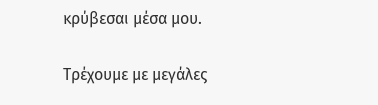κρύβεσαι μέσα μου.

Τρέχουμε με μεγάλες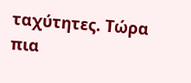ταχύτητες. Τώρα πια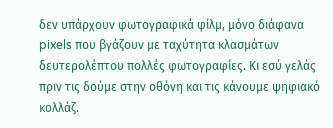δεν υπάρχουν φωτογραφικά φίλμ, μόνο διάφανα pixels που βγάζουν με ταχύτητα κλασμάτων δευτερολέπτου πολλές φωτογραφίες. Κι εσύ γελάς πριν τις δούμε στην οθόνη και τις κάνουμε ψηφιακό κολλάζ.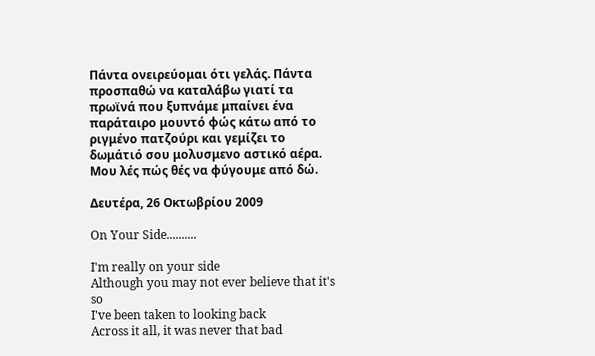Πάντα ονειρεύομαι ότι γελάς. Πάντα προσπαθώ να καταλάβω γιατί τα πρωϊνά που ξυπνάμε μπαίνει ένα παράταιρο μουντό φώς κάτω από το ριγμένο πατζούρι και γεμίζει το δωμάτιό σου μολυσμενο αστικό αέρα. Μου λές πώς θές να φύγουμε από δώ.

Δευτέρα, 26 Οκτωβρίου 2009

On Your Side..........

I'm really on your side
Although you may not ever believe that it's so
I've been taken to looking back
Across it all, it was never that bad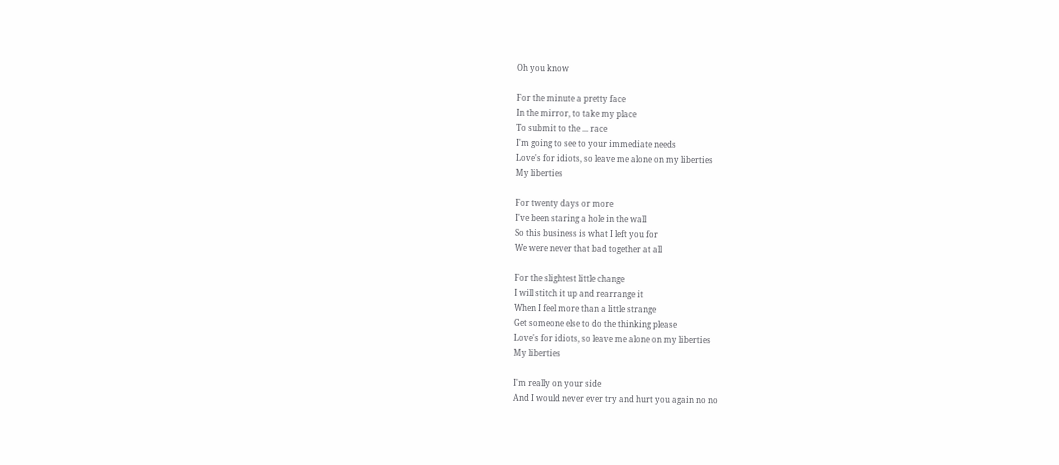Oh you know

For the minute a pretty face
In the mirror, to take my place
To submit to the ... race
I'm going to see to your immediate needs
Love's for idiots, so leave me alone on my liberties
My liberties

For twenty days or more
I've been staring a hole in the wall
So this business is what I left you for
We were never that bad together at all

For the slightest little change
I will stitch it up and rearrange it
When I feel more than a little strange
Get someone else to do the thinking please
Love's for idiots, so leave me alone on my liberties
My liberties

I'm really on your side
And I would never ever try and hurt you again no no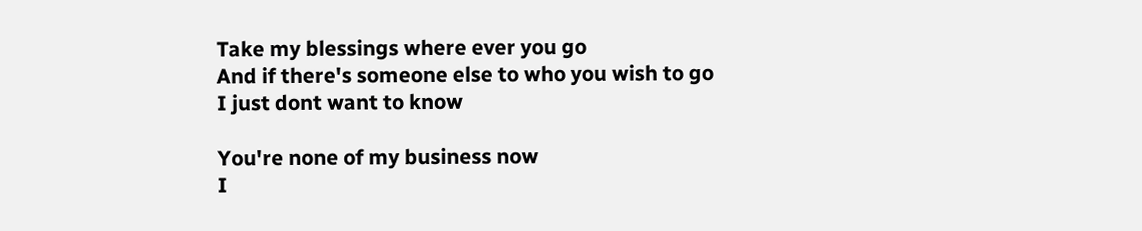Take my blessings where ever you go
And if there's someone else to who you wish to go
I just dont want to know

You're none of my business now
I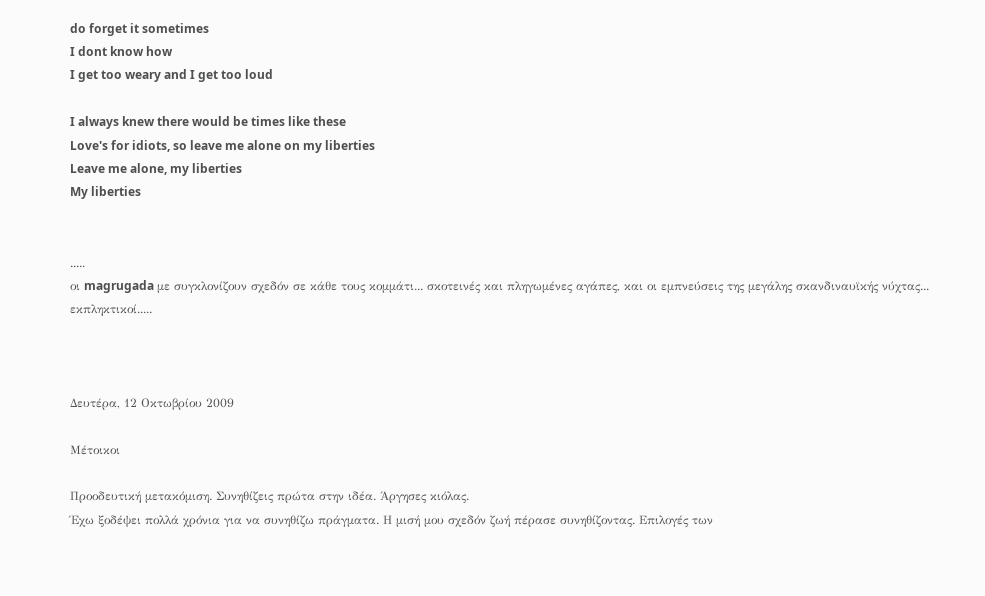do forget it sometimes
I dont know how
I get too weary and I get too loud

I always knew there would be times like these
Love's for idiots, so leave me alone on my liberties
Leave me alone, my liberties
My liberties


.....
οι magrugada με συγκλονίζουν σχεδόν σε κάθε τους κομμάτι... σκοτεινές και πληγωμένες αγάπες, και οι εμπνεύσεις της μεγάλης σκανδιναυϊκής νύχτας...
εκπληκτικοί.....



Δευτέρα, 12 Οκτωβρίου 2009

Μέτοικοι

Προοδευτική μετακόμιση. Συνηθίζεις πρώτα στην ιδέα. Άργησες κιόλας.
Έχω ξοδέψει πολλά χρόνια για να συνηθίζω πράγματα. Η μισή μου σχεδόν ζωή πέρασε συνηθίζοντας. Επιλογές των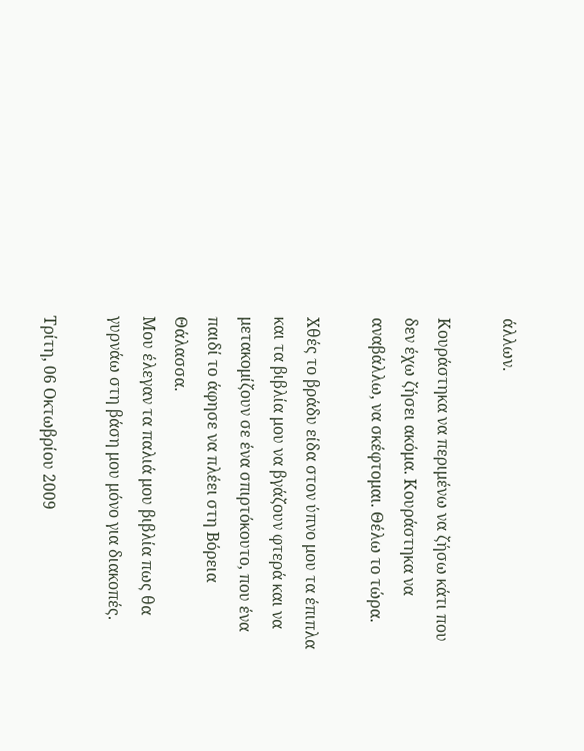άλλων.

Κουράστηκα να περιμένω να ζήσω κάτι που δεν έχω ζήσει ακόμα. Κουράστηκα να αναβάλλω, να σκέφτομαι. Θέλω το τώρα.

Χθές το βράδυ είδα στον ύπνο μου τα έπιπλα και τα βιβλία μου να βγάζουν φτερά και να μετακομίζουν σε ένα σπιρτόκουτο, που ένα παιδί το άφησε να πλέει στη Βόρεια Θάλασσα.
Μου έλεγαν τα παλιά μου βιβλία πως θα γυρνάω στη βάση μου μόνο για διακοπές.

Τρίτη, 06 Οκτωβρίου 2009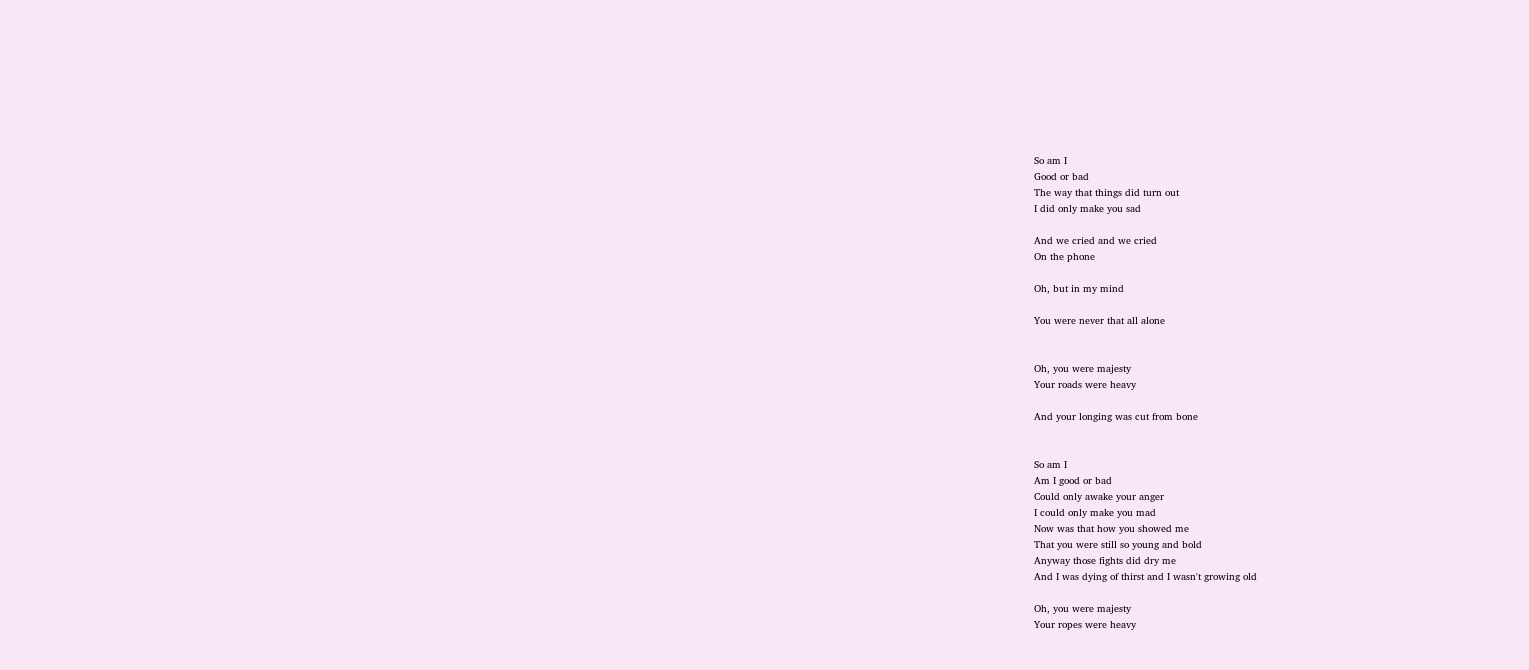So am I
Good or bad
The way that things did turn out
I did only make you sad

And we cried and we cried
On the phone

Oh, but in my mind

You were never that all alone


Oh, you were majesty
Your roads were heavy

And your longing was cut from bone


So am I
Am I good or bad
Could only awake your anger
I could only make you mad
Now was that how you showed me
That you were still so young and bold
Anyway those fights did dry me
And I was dying of thirst and I wasn't growing old

Oh, you were majesty
Your ropes were heavy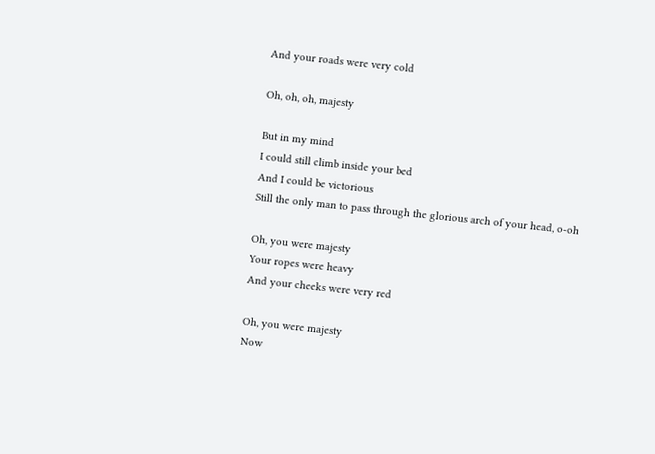And your roads were very cold

Oh, oh, oh, majesty

But in my mind
I could still climb inside your bed
And I could be victorious
Still the only man to pass through the glorious arch of your head, o-oh

Oh, you were majesty
Your ropes were heavy
And your cheeks were very red

Oh, you were majesty
Now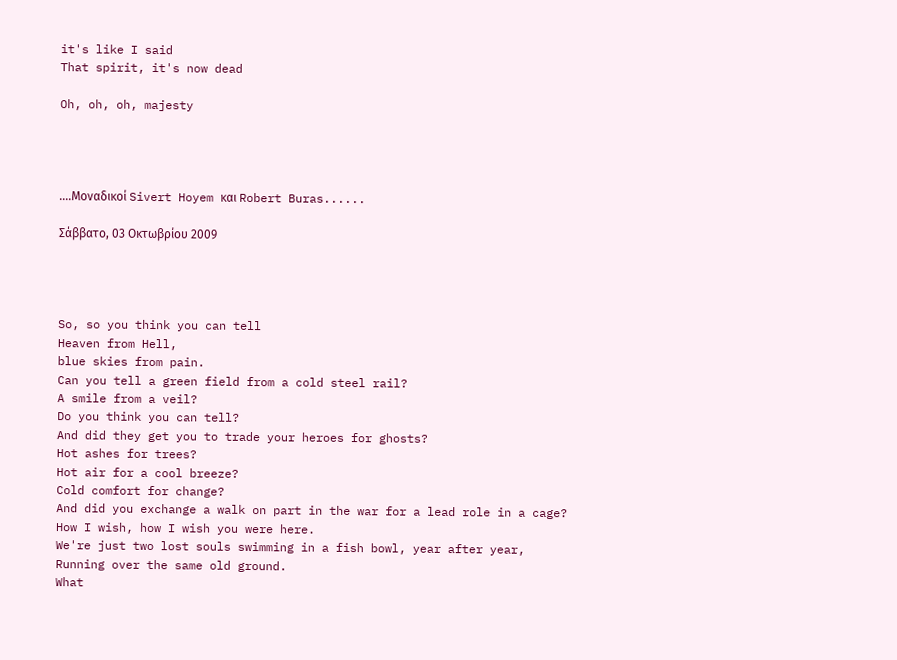it's like I said
That spirit, it's now dead

Oh, oh, oh, majesty




....Μοναδικοί Sivert Hoyem και Robert Buras......

Σάββατο, 03 Οκτωβρίου 2009




So, so you think you can tell
Heaven from Hell,
blue skies from pain.
Can you tell a green field from a cold steel rail?
A smile from a veil?
Do you think you can tell?
And did they get you to trade your heroes for ghosts?
Hot ashes for trees?
Hot air for a cool breeze?
Cold comfort for change?
And did you exchange a walk on part in the war for a lead role in a cage?
How I wish, how I wish you were here.
We're just two lost souls swimming in a fish bowl, year after year,
Running over the same old ground.
What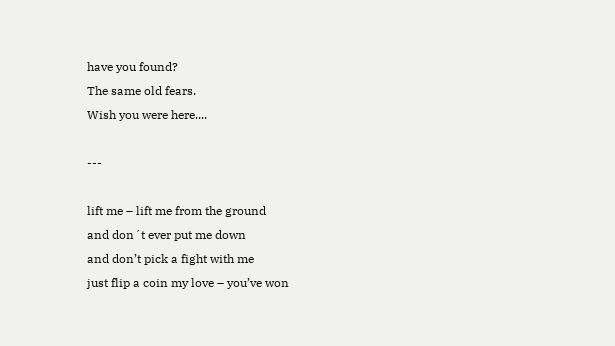have you found?
The same old fears.
Wish you were here....

---

lift me – lift me from the ground
and don´t ever put me down
and don’t pick a fight with me
just flip a coin my love – you’ve won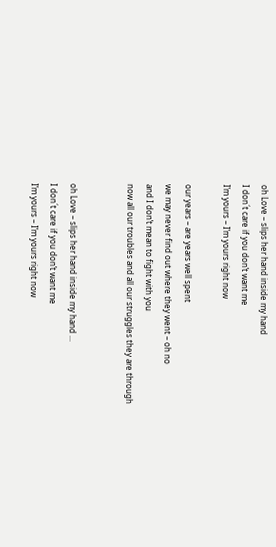oh Love – slips her hand inside my hand
I don´t care if you don’t want me
I’m yours – I’m yours right now

our years – are years well spent
we may never find out where they went – oh no
and I don’t mean to fight with you
now all our troubles and all our struggles they are through


oh Love – slips her hand inside my hand ...
I don´t care if you don’t want me
I’m yours – I’m yours right now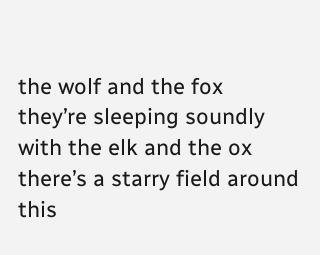the wolf and the fox
they’re sleeping soundly with the elk and the ox
there’s a starry field around
this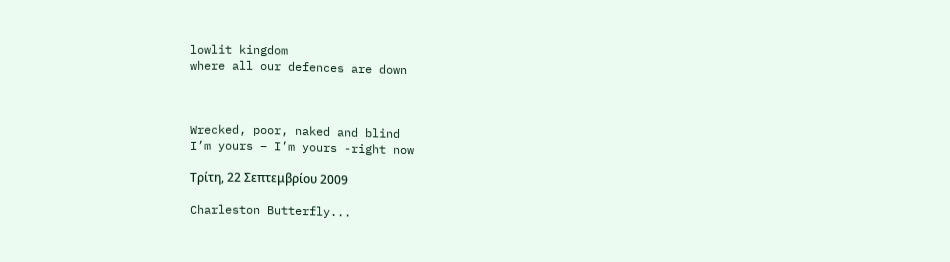lowlit kingdom
where all our defences are down



Wrecked, poor, naked and blind
I’m yours – I’m yours -right now

Τρίτη, 22 Σεπτεμβρίου 2009

Charleston Butterfly...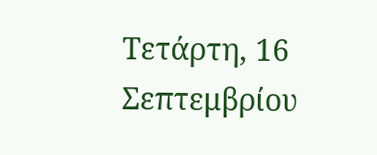Τετάρτη, 16 Σεπτεμβρίου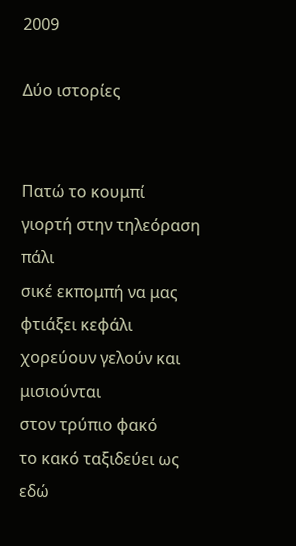2009

Δύο ιστορίες


Πατώ το κουμπί
γιορτή στην τηλεόραση πάλι
σικέ εκπομπή να μας φτιάξει κεφάλι
χορεύουν γελούν και μισιούνται
στον τρύπιο φακό
το κακό ταξιδεύει ως εδώ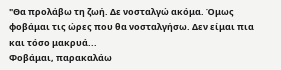"Θα προλάβω τη ζωή. Δε νοσταλγώ ακόμα. Όμως φοβάμαι τις ώρες που θα νοσταλγήσω. Δεν είμαι πια και τόσο μακρυά...
Φοβάμαι, παρακαλάω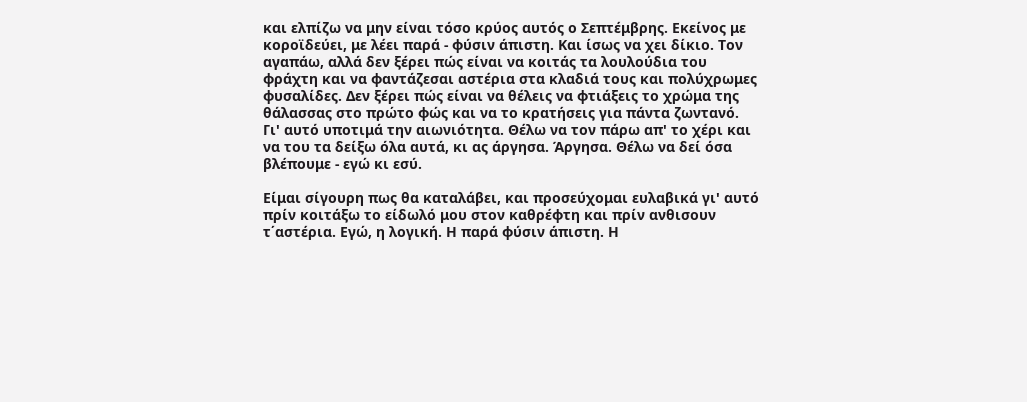και ελπίζω να μην είναι τόσο κρύος αυτός ο Σεπτέμβρης. Εκείνος με κοροϊδεύει, με λέει παρά - φύσιν άπιστη. Και ίσως να χει δίκιο. Τον αγαπάω, αλλά δεν ξέρει πώς είναι να κοιτάς τα λουλούδια του φράχτη και να φαντάζεσαι αστέρια στα κλαδιά τους και πολύχρωμες φυσαλίδες. Δεν ξέρει πώς είναι να θέλεις να φτιάξεις το χρώμα της θάλασσας στο πρώτο φώς και να το κρατήσεις για πάντα ζωντανό. Γι' αυτό υποτιμά την αιωνιότητα. Θέλω να τον πάρω απ' το χέρι και να του τα δείξω όλα αυτά, κι ας άργησα. Άργησα. Θέλω να δεί όσα βλέπουμε - εγώ κι εσύ.

Είμαι σίγουρη πως θα καταλάβει, και προσεύχομαι ευλαβικά γι' αυτό πρίν κοιτάξω το είδωλό μου στον καθρέφτη και πρίν ανθισουν τ΄αστέρια. Εγώ, η λογική. Η παρά φύσιν άπιστη. Η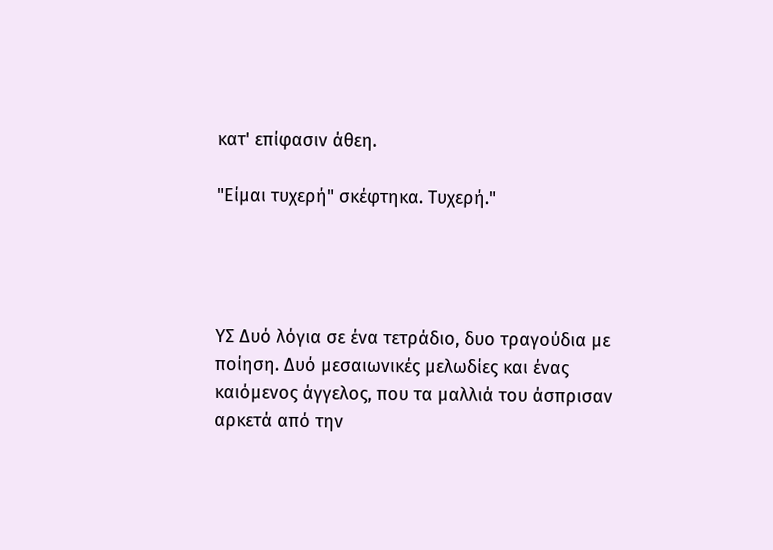κατ' επίφασιν άθεη.

"Είμαι τυχερή" σκέφτηκα. Τυχερή."




ΥΣ Δυό λόγια σε ένα τετράδιο, δυο τραγούδια με ποίηση. Δυό μεσαιωνικές μελωδίες και ένας καιόμενος άγγελος, που τα μαλλιά του άσπρισαν αρκετά από την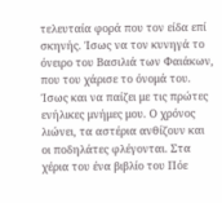τελευταία φορά που τον είδα επί σκηνής. Ίσως να τον κυνηγά το όνειρο του Βασιλιά των Φαιάκων, που του χάρισε το όνομά του. Ίσως και να παίζει με τις πρώτες ενήλικες μνήμες μου. Ο χρόνος λιώνει, τα αστέρια ανθίζουν και οι ποδηλάτες φλέγονται. Στα χέρια του ένα βιβλίο του Πόε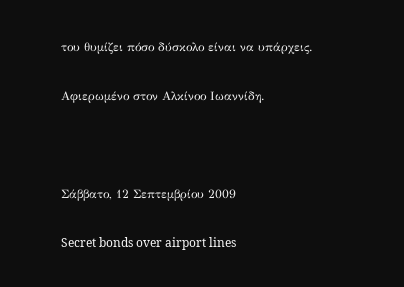του θυμίζει πόσο δύσκολο είναι να υπάρχεις.

Αφιερωμένο στον Αλκίνοο Ιωαννίδη.



Σάββατο, 12 Σεπτεμβρίου 2009

Secret bonds over airport lines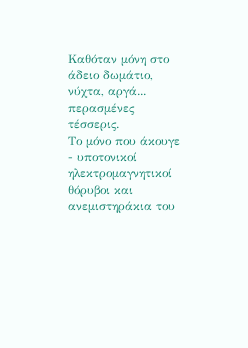Καθόταν μόνη στο άδειο δωμάτιο, νύχτα, αργά... περασμένες τέσσερις.
Το μόνο που άκουγε - υποτονικοί ηλεκτρομαγνητικοί θόρυβοι και ανεμιστηράκια του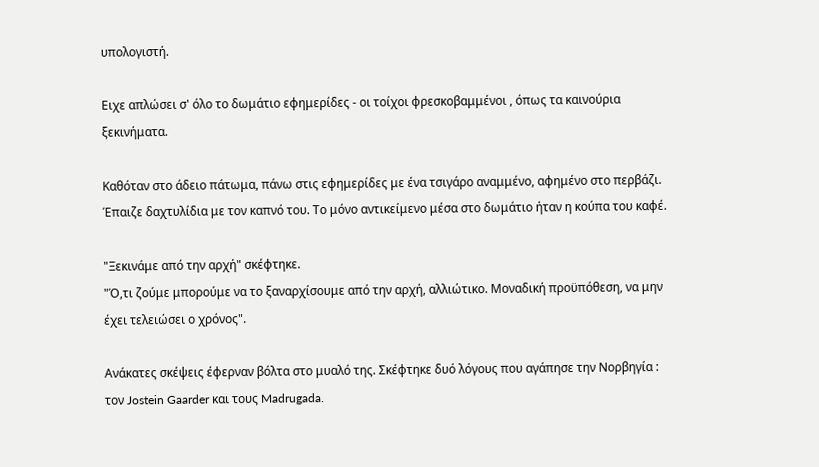υπολογιστή.

Ειχε απλώσει σ' όλο το δωμάτιο εφημερίδες - οι τοίχοι φρεσκοβαμμένοι , όπως τα καινούρια ξεκινήματα.

Καθόταν στο άδειο πάτωμα, πάνω στις εφημερίδες με ένα τσιγάρο αναμμένο, αφημένο στο περβάζι. Έπαιζε δαχτυλίδια με τον καπνό του. Το μόνο αντικείμενο μέσα στο δωμάτιο ήταν η κούπα του καφέ.

"Ξεκινάμε από την αρχή" σκέφτηκε.
"Ό,τι ζούμε μπορούμε να το ξαναρχίσουμε από την αρχή, αλλιώτικο. Μοναδική προϋπόθεση, να μην έχει τελειώσει ο χρόνος".

Ανάκατες σκέψεις έφερναν βόλτα στο μυαλό της. Σκέφτηκε δυό λόγους που αγάπησε την Νορβηγία : τον Jostein Gaarder και τους Madrugada.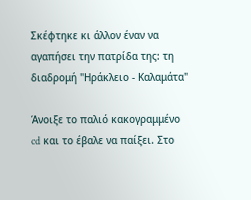Σκέφτηκε κι άλλον έναν να αγαπήσει την πατρίδα της: τη διαδρομή "Ηράκλειο - Καλαμάτα"

Άνοιξε το παλιό κακογραμμένο cd και το έβαλε να παίξει. Στο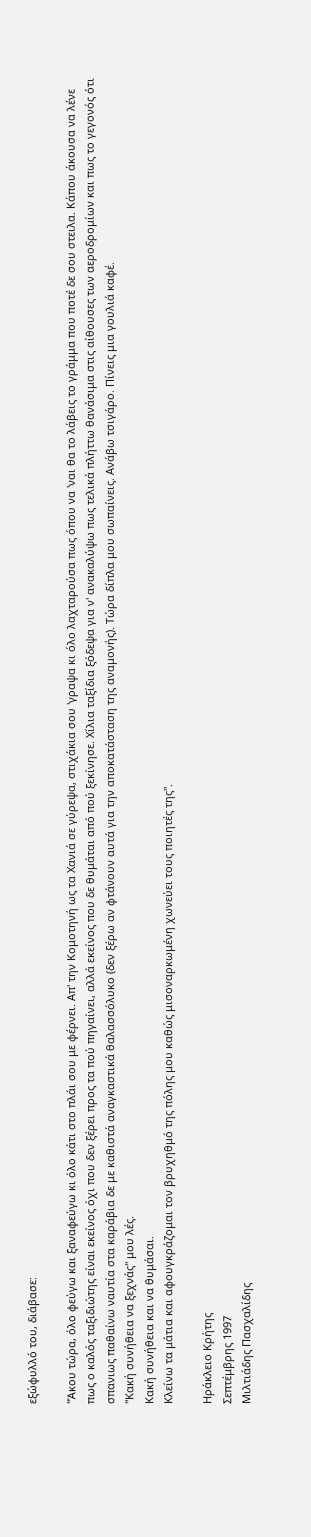εξώφυλλό του, διάβασε:

"Άκου τώρα, όλο φεύγω και ξαναφεύγω κι όλο κάτι στο πλάι σου με φέρνει. Απ' την Κομοτηνή ως τα Χανιά σε γύρεψα, στιχάκια σου 'γραψα κι όλο λαχταρούσα πως όπου να 'ναι θα το λάβεις το γράμμα που ποτέ δε σου στειλα. Κάπου άκουσα να λένε πως ο καλός ταξιδιώτης είναι εκείνος όχι που δεν ξέρει προς τα πού πηγαίνει, αλλά εκείνος που δε θυμάται από πού ξεκίνησε. Χίλια ταξίδια ξόδεψα για ν' ανακαλύψω πως τελικά πλήττω θανάσιμα στις αίθουσες των αεροδρομίων και πως το γεγονός ότι σπανιως παθαίνω ναυτία στα καράβια δε με καθιστά αναγκαστικά θαλασσόλυκο (δεν ξέρω αν φτάνουν αυτά για την αποκατάσταση της αναμονής). Τώρα δίπλα μου σωπαίνεις. Ανάβω τσιγάρο. Πίνεις μια γουλιά καφέ.
"Κακή συνήθεια να ξεχνάς" μου λές.
Κακή συνήθεια και να θυμάσαι.
Κλείνω τα μάτια και αφουγκράζομαι τον βρυχηθμό της πόλης μου καθώς μισοναρκωμένη χωνεύει τους ποιητές της".

Ηράκλειο Κρήτης
Σεπτέμβρης 1997
Μιλτιάδης Πασχαλίδης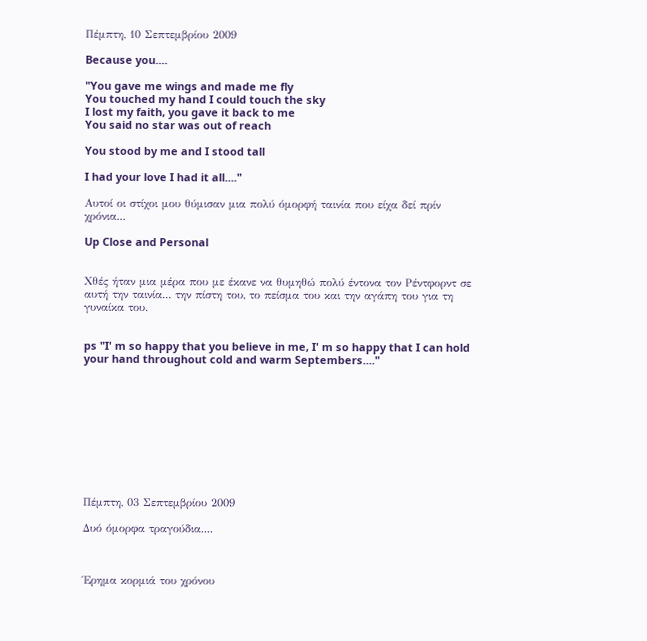Πέμπτη, 10 Σεπτεμβρίου 2009

Because you....

"You gave me wings and made me fly
You touched my hand I could touch the sky
I lost my faith, you gave it back to me
You said no star was out of reach

You stood by me and I stood tall

I had your love I had it all...."

Αυτοί οι στίχοι μου θύμισαν μια πολύ όμορφή ταινία που είχα δεί πρίν χρόνια...

Up Close and Personal


Χθές ήταν μια μέρα που με έκανε να θυμηθώ πολύ έντονα τον Ρέντφορντ σε αυτή την ταινία... την πίστη του, το πείσμα του και την αγάπη του για τη γυναίκα του.


ps "I' m so happy that you believe in me, I' m so happy that I can hold your hand throughout cold and warm Septembers...."










Πέμπτη, 03 Σεπτεμβρίου 2009

Δυό όμορφα τραγούδια....



Έρημα κορμιά του χρόνου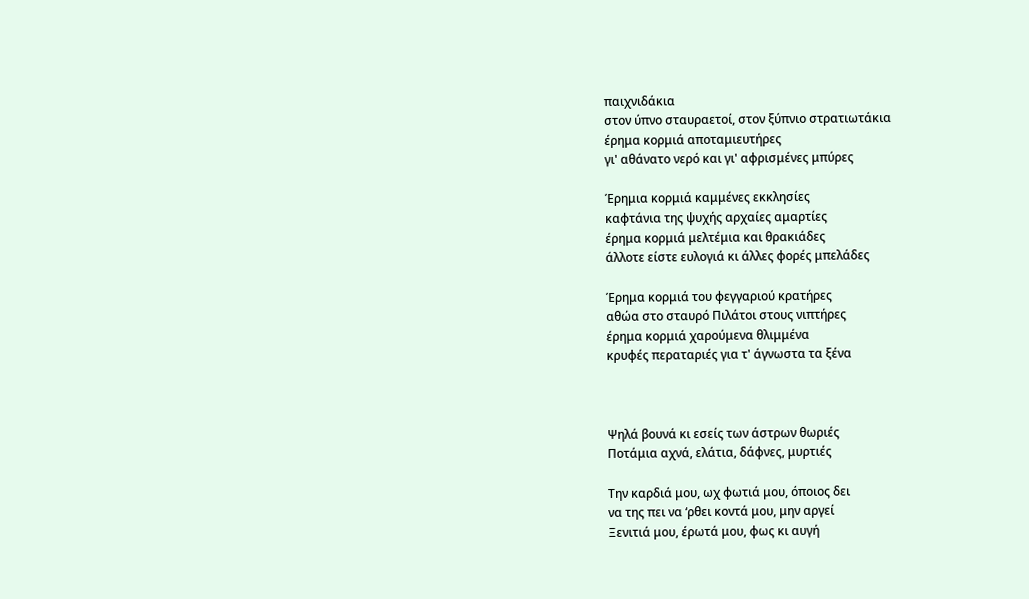παιχνιδάκια
στον ύπνο σταυραετοί, στον ξύπνιο στρατιωτάκια
έρημα κορμιά αποταμιευτήρες
γι' αθάνατο νερό και γι' αφρισμένες μπύρες

Έρημια κορμιά καμμένες εκκλησίες
καφτάνια της ψυχής αρχαίες αμαρτίες
έρημα κορμιά μελτέμια και θρακιάδες
άλλοτε είστε ευλογιά κι άλλες φορές μπελάδες

Έρημα κορμιά του φεγγαριού κρατήρες
αθώα στο σταυρό Πιλάτοι στους νιπτήρες
έρημα κορμιά χαρούμενα θλιμμένα
κρυφές περαταριές για τ' άγνωστα τα ξένα



Ψηλά βουνά κι εσείς των άστρων θωριές
Ποτάμια αχνά, ελάτια, δάφνες, μυρτιές

Την καρδιά μου, ωχ φωτιά μου, όποιος δει
να της πει να ‘ρθει κοντά μου, μην αργεί
Ξενιτιά μου, έρωτά μου, φως κι αυγή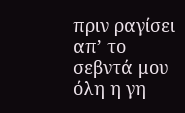πριν ραγίσει απ’ το σεβντά μου όλη η γη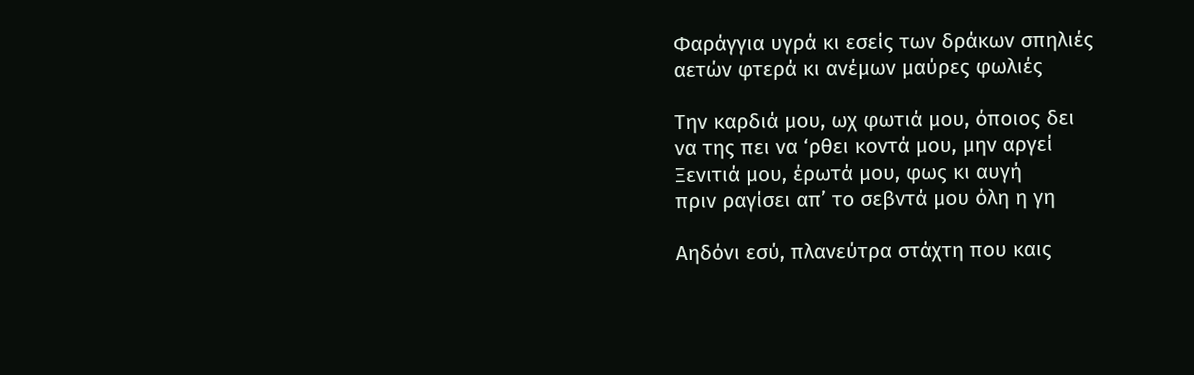Φαράγγια υγρά κι εσείς των δράκων σπηλιές
αετών φτερά κι ανέμων μαύρες φωλιές

Την καρδιά μου, ωχ φωτιά μου, όποιος δει
να της πει να ‘ρθει κοντά μου, μην αργεί
Ξενιτιά μου, έρωτά μου, φως κι αυγή
πριν ραγίσει απ’ το σεβντά μου όλη η γη

Αηδόνι εσύ, πλανεύτρα στάχτη που καις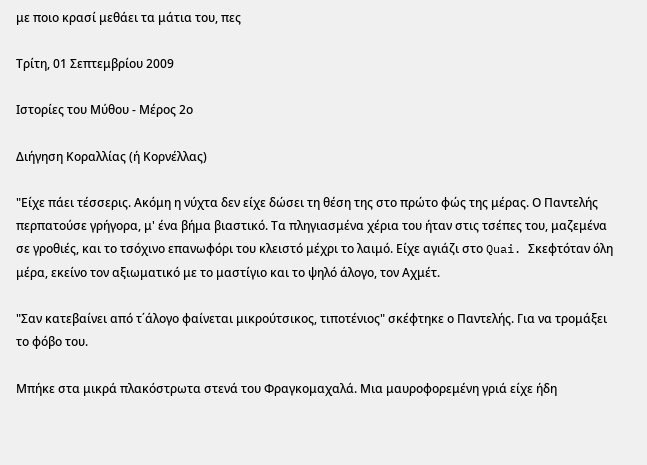με ποιο κρασί μεθάει τα μάτια του, πες

Τρίτη, 01 Σεπτεμβρίου 2009

Ιστορίες του Μύθου - Μέρος 2ο

Διήγηση Κοραλλίας (ή Κορνέλλας)

"Είχε πάει τέσσερις. Ακόμη η νύχτα δεν είχε δώσει τη θέση της στο πρώτο φώς της μέρας. Ο Παντελής περπατούσε γρήγορα, μ' ένα βήμα βιαστικό. Τα πληγιασμένα χέρια του ήταν στις τσέπες του, μαζεμένα σε γροθιές, και το τσόχινο επανωφόρι του κλειστό μέχρι το λαιμό. Είχε αγιάζι στο Quai. Σκεφτόταν όλη μέρα, εκείνο τον αξιωματικό με το μαστίγιο και το ψηλό άλογο, τον Αχμέτ.

"Σαν κατεβαίνει από τ΄άλογο φαίνεται μικρούτσικος, τιποτένιος" σκέφτηκε ο Παντελής. Για να τρομάξει το φόβο του.

Μπήκε στα μικρά πλακόστρωτα στενά του Φραγκομαχαλά. Μια μαυροφορεμένη γριά είχε ήδη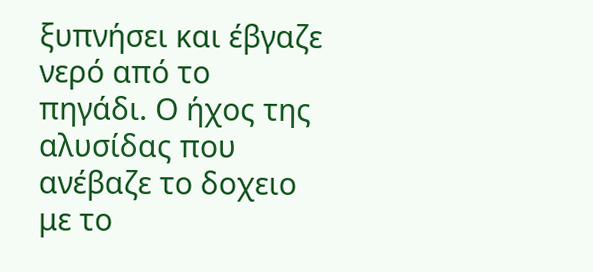ξυπνήσει και έβγαζε νερό από το πηγάδι. Ο ήχος της αλυσίδας που ανέβαζε το δοχειο με το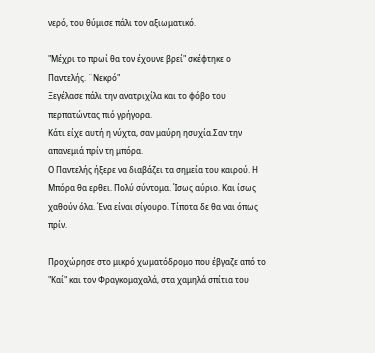νερό, του θύμισε πάλι τον αξιωματικό.

"Μέχρι το πρωί θα τον έχουνε βρεί" σκέφτηκε ο Παντελής. ¨Νεκρό"
Ξεγέλασε πάλι την ανατριχίλα και το φόβο του περπατώντας πιό γρήγορα.
Κάτι είχε αυτή η νύχτα, σαν μαύρη ησυχία.Σαν την απανεμιά πρίν τη μπόρα.
Ο Παντελής ήξερε να διαβάζει τα σημεία του καιρού. Η Μπόρα θα ερθει. Πολύ σύντομα. Ίσως αύριο. Και ίσως χαθούν όλα. Ένα είναι σίγουρο. Τίποτα δε θα ναι όπως πρίν.

Προχώρησε στο μικρό χωματόδρομο που έβγαζε από το "Καί" και τον Φραγκομαχαλά, στα χαμηλά σπίτια του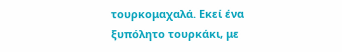τουρκομαχαλά. Εκεί ένα ξυπόλητο τουρκάκι, με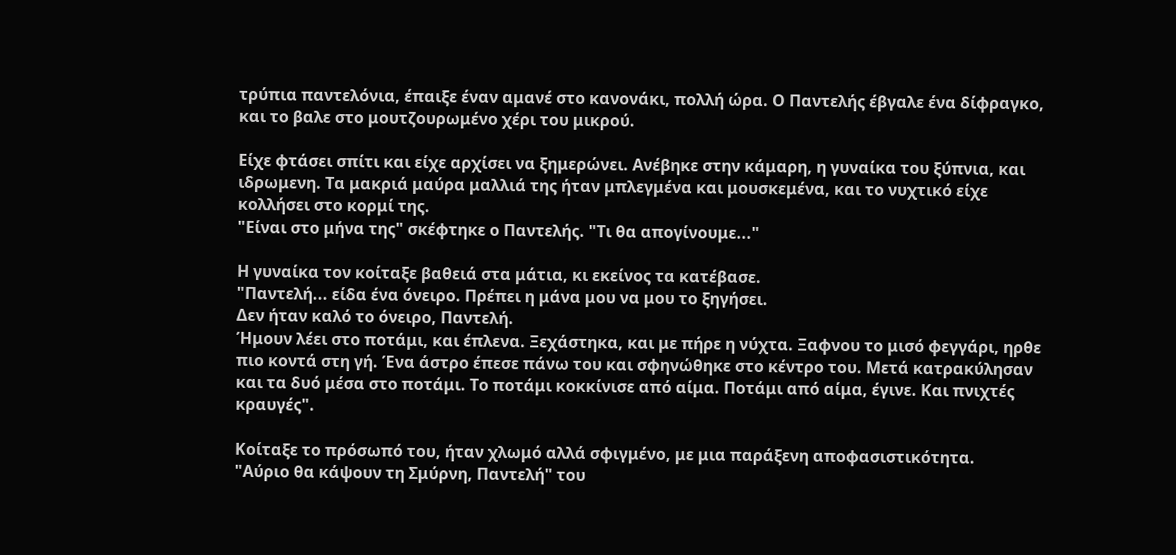τρύπια παντελόνια, έπαιξε έναν αμανέ στο κανονάκι, πολλή ώρα. Ο Παντελής έβγαλε ένα δίφραγκο, και το βαλε στο μουτζουρωμένο χέρι του μικρού.

Είχε φτάσει σπίτι και είχε αρχίσει να ξημερώνει. Ανέβηκε στην κάμαρη, η γυναίκα του ξύπνια, και ιδρωμενη. Τα μακριά μαύρα μαλλιά της ήταν μπλεγμένα και μουσκεμένα, και το νυχτικό είχε κολλήσει στο κορμί της.
"Είναι στο μήνα της" σκέφτηκε ο Παντελής. "Τι θα απογίνουμε..."

Η γυναίκα τον κοίταξε βαθειά στα μάτια, κι εκείνος τα κατέβασε.
"Παντελή... είδα ένα όνειρο. Πρέπει η μάνα μου να μου το ξηγήσει.
Δεν ήταν καλό το όνειρο, Παντελή.
Ήμουν λέει στο ποτάμι, και έπλενα. Ξεχάστηκα, και με πήρε η νύχτα. Ξαφνου το μισό φεγγάρι, ηρθε πιο κοντά στη γή. Ένα άστρο έπεσε πάνω του και σφηνώθηκε στο κέντρο του. Μετά κατρακύλησαν και τα δυό μέσα στο ποτάμι. Το ποτάμι κοκκίνισε από αίμα. Ποτάμι από αίμα, έγινε. Και πνιχτές κραυγές".

Κοίταξε το πρόσωπό του, ήταν χλωμό αλλά σφιγμένο, με μια παράξενη αποφασιστικότητα.
"Αύριο θα κάψουν τη Σμύρνη, Παντελή" του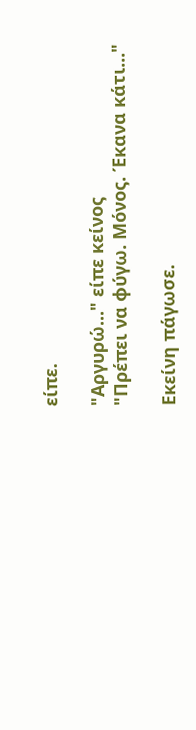είπε.

"Αργυρώ..." είπε κείνος
"Πρέπει να φύγω. Μόνος. Έκανα κάτι..."

Εκείνη πάγωσε.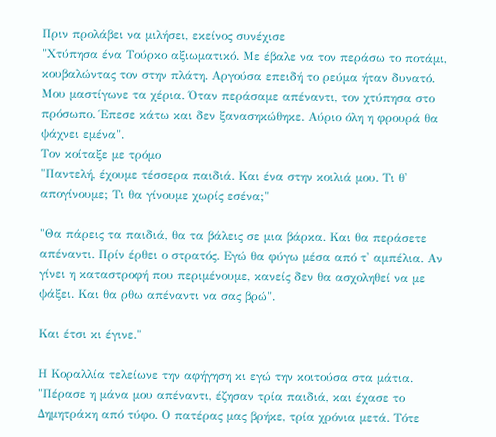Πριν προλάβει να μιλήσει, εκείνος συνέχισε
"Χτύπησα ένα Τούρκο αξιωματικό. Με έβαλε να τον περάσω το ποτάμι, κουβαλώντας τον στην πλάτη. Αργούσα επειδή το ρεύμα ήταν δυνατό. Μου μαστίγωνε τα χέρια. Όταν περάσαμε απέναντι, τον χτύπησα στο πρόσωπο. Έπεσε κάτω και δεν ξανασηκώθηκε. Αύριο όλη η φρουρά θα ψάχνει εμένα".
Τον κοίταξε με τρόμο
"Παντελή, έχουμε τέσσερα παιδιά. Και ένα στην κοιλιά μου. Τι θ' απογίνουμε; Τι θα γίνουμε χωρίς εσένα;"

"Θα πάρεις τα παιδιά, θα τα βάλεις σε μια βάρκα. Και θα περάσετε απέναντι. Πρίν έρθει ο στρατός. Εγώ θα φύγω μέσα από τ' αμπέλια. Αν γίνει η καταστροφή που περιμένουμε, κανείς δεν θα ασχοληθεί να με ψάξει. Και θα ρθω απέναντι να σας βρώ".

Και έτσι κι έγινε."

Η Κοραλλία τελείωνε την αφήγηση κι εγώ την κοιτούσα στα μάτια.
"Πέρασε η μάνα μου απέναντι, έζησαν τρία παιδιά, και έχασε το Δημητράκη από τύφο. Ο πατέρας μας βρήκε, τρία χρόνια μετά. Τότε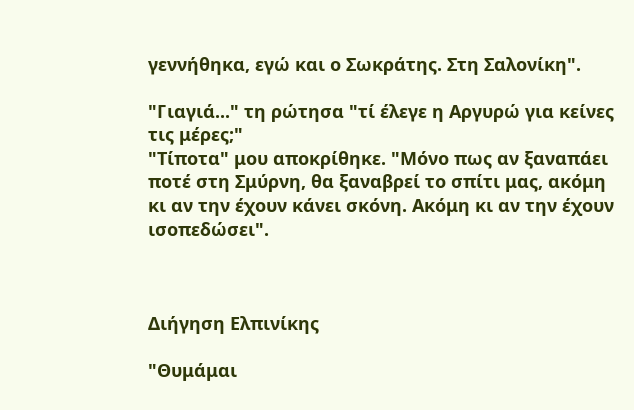γεννήθηκα, εγώ και ο Σωκράτης. Στη Σαλονίκη".

"Γιαγιά..." τη ρώτησα "τί έλεγε η Αργυρώ για κείνες τις μέρες;"
"Τίποτα" μου αποκρίθηκε. "Μόνο πως αν ξαναπάει ποτέ στη Σμύρνη, θα ξαναβρεί το σπίτι μας, ακόμη κι αν την έχουν κάνει σκόνη. Ακόμη κι αν την έχουν ισοπεδώσει".



Διήγηση Ελπινίκης

"Θυμάμαι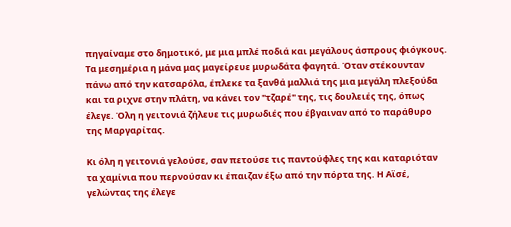πηγαίναμε στο δημοτικό, με μια μπλέ ποδιά και μεγάλους άσπρους φιόγκους. Τα μεσημέρια η μάνα μας μαγείρευε μυρωδάτα φαγητά. Όταν στέκουνταν πάνω από την κατσαρόλα, έπλεκε τα ξανθά μαλλιά της μια μεγάλη πλεξούδα και τα ριχνε στην πλάτη, να κάνει τον "τζαρέ" της, τις δουλειές της, όπως έλεγε. Όλη η γειτονιά ζήλευε τις μυρωδιές που έβγαιναν από το παράθυρο της Μαργαρίτας.

Κι όλη η γειτονιά γελούσε, σαν πετούσε τις παντούφλες της και καταριόταν τα χαμίνια που περνούσαν κι έπαιζαν έξω από την πόρτα της. Η Αϊσέ, γελώντας της έλεγε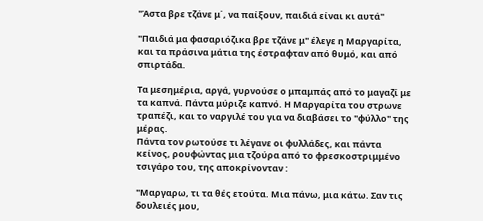"Άστα βρε τζάνε μ΄, να παίξουν, παιδιά είναι κι αυτά"

"Παιδιά μα φασαριόζικα βρε τζάνε μ" έλεγε η Μαργαρίτα, και τα πράσινα μάτια της έστραφταν από θυμό, και από σπιρτάδα.

Τα μεσημέρια, αργά, γυρνούσε ο μπαμπάς από το μαγαζί με τα καπνά. Πάντα μύριζε καπνό. Η Μαργαρίτα του στρωνε τραπέζι, και το ναργιλέ του για να διαβάσει το "φύλλο" της μέρας.
Πάντα τον ρωτούσε τι λέγανε οι φυλλάδες, και πάντα κείνος, ρουφώντας μια τζούρα από το φρεσκοστριμμένο τσιγάρο του, της αποκρίνονταν :

"Μαργαρω, τι τα θές ετούτα. Μια πάνω, μια κάτω. Σαν τις δουλειές μου,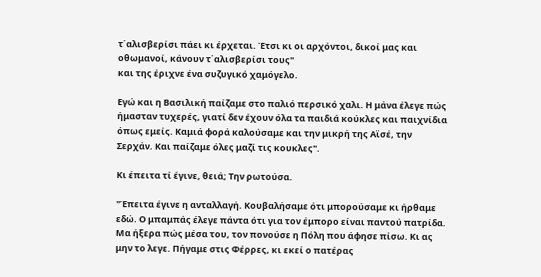τ΄αλισβερίσι πάει κι έρχεται. Έτσι κι οι αρχόντοι, δικοί μας και οθωμανοί, κάνουν τ΄αλισβερίσι τους"
και της έριχνε ένα συζυγικό χαμόγελο.

Εγώ και η Βασιλική παίζαμε στο παλιό περσικό χαλι. Η μάνα έλεγε πώς ήμασταν τυχερές, γιατί δεν έχουν όλα τα παιδιά κούκλες και παιχνίδια όπως εμείς. Καμιά φορά καλούσαμε και την μικρή της Αϊσέ, την Σερχάν. Και παίζαμε όλες μαζί τις κουκλες".

Κι έπειτα τί έγινε, θειά; Την ρωτούσα.

"Έπειτα έγινε η ανταλλαγή. Κουβαλήσαμε ότι μπορούσαμε κι ήρθαμε εδώ. Ο μπαμπάς έλεγε πάντα ότι για τον έμπορο είναι παντού πατρίδα. Μα ήξερα πώς μέσα του, τον πονούσε η Πόλη που άφησε πίσω. Κι ας μην το λεγε. Πήγαμε στις Φέρρες, κι εκεί ο πατέρας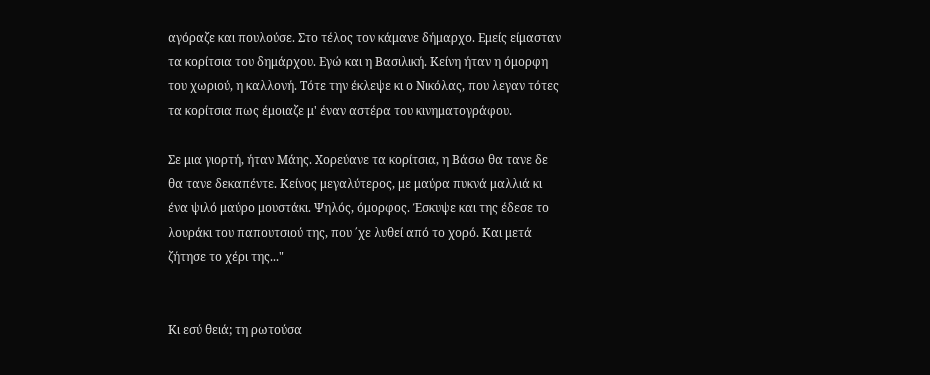αγόραζε και πουλούσε. Στο τέλος τον κάμανε δήμαρχο. Εμείς είμασταν τα κορίτσια του δημάρχου. Εγώ και η Βασιλική. Κείνη ήταν η όμορφη του χωριού, η καλλονή. Τότε την έκλεψε κι ο Νικόλας, που λεγαν τότες τα κορίτσια πως έμοιαζε μ' έναν αστέρα του κινηματογράφου.

Σε μια γιορτή, ήταν Μάης. Χορεύανε τα κορίτσια, η Βάσω θα τανε δε θα τανε δεκαπέντε. Κείνος μεγαλύτερος, με μαύρα πυκνά μαλλιά κι ένα ψιλό μαύρο μουστάκι. Ψηλός, όμορφος. Έσκυψε και της έδεσε το λουράκι του παπουτσιού της, που ΄χε λυθεί από το χορό. Και μετά ζήτησε το χέρι της..."


Κι εσύ θειά; τη ρωτούσα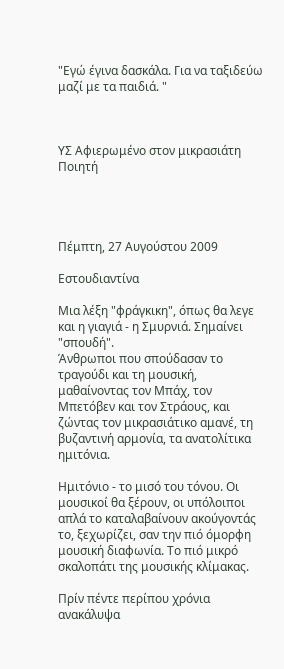"Εγώ έγινα δασκάλα. Για να ταξιδεύω μαζί με τα παιδιά. "



ΥΣ Αφιερωμένο στον μικρασιάτη Ποιητή




Πέμπτη, 27 Αυγούστου 2009

Εστουδιαντίνα

Μια λέξη "φράγκικη", όπως θα λεγε και η γιαγιά - η Σμυρνιά. Σημαίνει "σπουδή".
Άνθρωποι που σπούδασαν το τραγούδι και τη μουσική, μαθαίνοντας τον Μπάχ, τον Μπετόβεν και τον Στράους, και ζώντας τον μικρασιάτικο αμανέ, τη βυζαντινή αρμονία, τα ανατολίτικα ημιτόνια.

Ημιτόνιο - το μισό του τόνου. Οι μουσικοί θα ξέρουν, οι υπόλοιποι απλά το καταλαβαίνουν ακούγοντάς το, ξεχωρίζει, σαν την πιό όμορφη μουσική διαφωνία. Το πιό μικρό σκαλοπάτι της μουσικής κλίμακας.

Πρίν πέντε περίπου χρόνια ανακάλυψα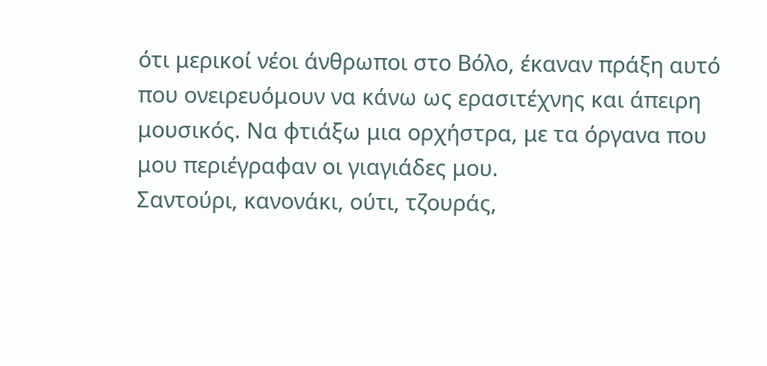ότι μερικοί νέοι άνθρωποι στο Βόλο, έκαναν πράξη αυτό που ονειρευόμουν να κάνω ως ερασιτέχνης και άπειρη μουσικός. Να φτιάξω μια ορχήστρα, με τα όργανα που μου περιέγραφαν οι γιαγιάδες μου.
Σαντούρι, κανονάκι, ούτι, τζουράς,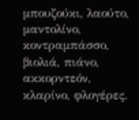μπουζούκι, λαούτο, μαντολίνο, κοντραμπάσσο, βιολιά, πιάνο, ακκορντεόν, κλαρίνο, φλογέρες.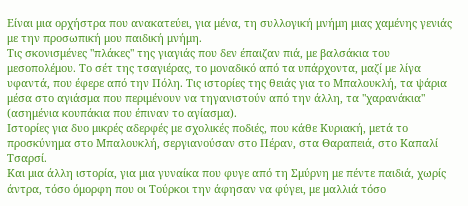Είναι μια ορχήστρα που ανακατεύει, για μένα, τη συλλογική μνήμη μιας χαμένης γενιάς με την προσωπική μου παιδική μνήμη.
Τις σκονισμένες "πλάκες" της γιαγιάς που δεν έπαιζαν πιά, με βαλσάκια του μεσοπολέμου. Το σέτ της τσαγιέρας, το μοναδικό από τα υπάρχοντα, μαζί με λίγα υφαντά, που έφερε από την Πόλη. Τις ιστορίες της θειάς για το Μπαλουκλή, τα ψάρια μέσα στο αγιάσμα που περιμένουν να τηγανιστούν από την άλλη, τα "χαρανάκια" (ασημένια κουπάκια που έπιναν το αγίασμα).
Ιστορίες για δυο μικρές αδερφές με σχολικές ποδιές, που κάθε Κυριακή, μετά το προσκύνημα στο Μπαλουκλή, σεργιανούσαν στο Πέραν, στα Θαραπειά, στο Καπαλί Τσαρσί.
Και μια άλλη ιστορία, για μια γυναίκα που φυγε από τη Σμύρνη με πέντε παιδιά, χωρίς άντρα, τόσο όμορφη που οι Τούρκοι την άφησαν να φύγει, με μαλλιά τόσο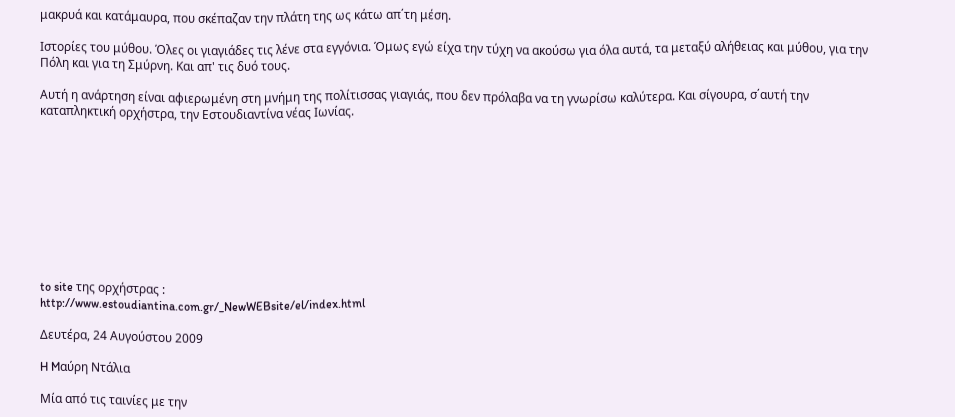μακρυά και κατάμαυρα, που σκέπαζαν την πλάτη της ως κάτω απ΄τη μέση.

Ιστορίες του μύθου. Όλες οι γιαγιάδες τις λένε στα εγγόνια. Όμως εγώ είχα την τύχη να ακούσω για όλα αυτά, τα μεταξύ αλήθειας και μύθου, για την Πόλη και για τη Σμύρνη. Και απ' τις δυό τους.

Αυτή η ανάρτηση είναι αφιερωμένη στη μνήμη της πολίτισσας γιαγιάς, που δεν πρόλαβα να τη γνωρίσω καλύτερα. Και σίγουρα, σ΄αυτή την καταπληκτική ορχήστρα, την Εστουδιαντίνα νέας Ιωνίας.










to site της ορχήστρας :
http://www.estoudiantina.com.gr/_NewWEBsite/el/index.html

Δευτέρα, 24 Αυγούστου 2009

H Mαύρη Ντάλια

Μία από τις ταινίες με την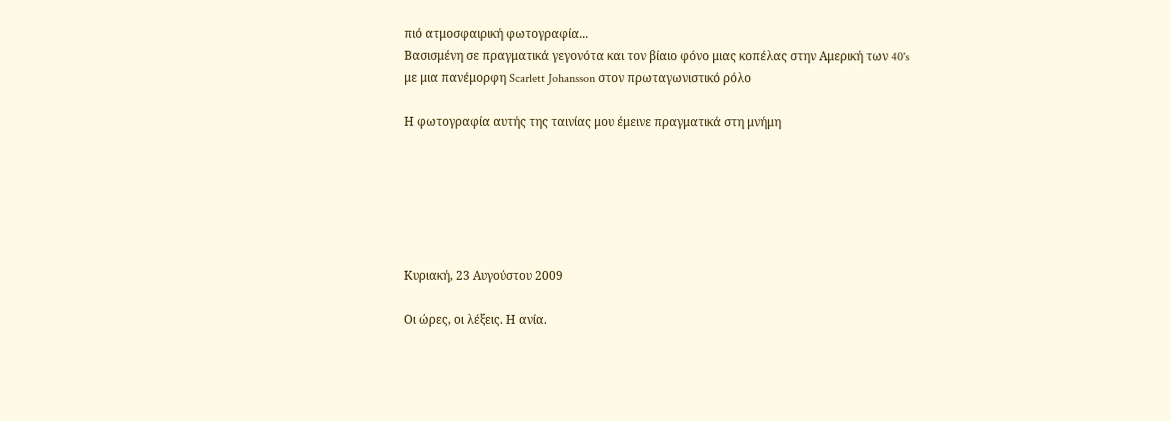πιό ατμοσφαιρική φωτογραφία...
Βασισμένη σε πραγματικά γεγονότα και τον βίαιο φόνο μιας κοπέλας στην Αμερική των 40's
με μια πανέμορφη Scarlett Johansson στον πρωταγωνιστικό ρόλο

Η φωτογραφία αυτής της ταινίας μου έμεινε πραγματικά στη μνήμη






Κυριακή, 23 Αυγούστου 2009

Οι ώρες, οι λέξεις. Η ανία.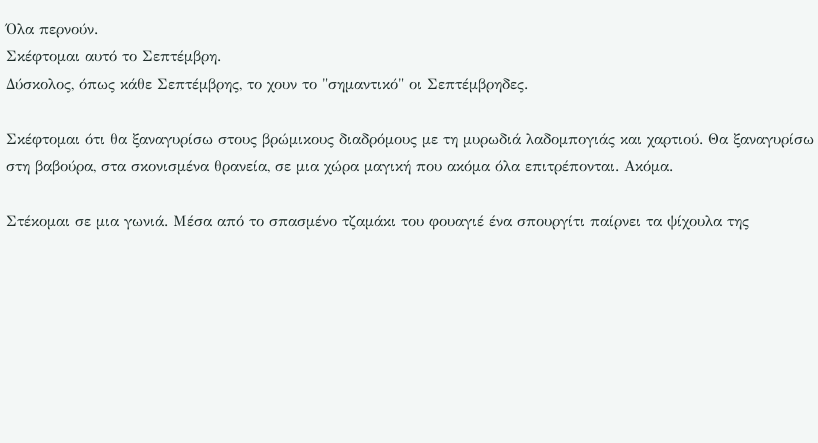Όλα περνούν.
Σκέφτομαι αυτό το Σεπτέμβρη.
Δύσκολος, όπως κάθε Σεπτέμβρης, το χουν το "σημαντικό" οι Σεπτέμβρηδες.

Σκέφτομαι ότι θα ξαναγυρίσω στους βρώμικους διαδρόμους με τη μυρωδιά λαδομπογιάς και χαρτιού. Θα ξαναγυρίσω στη βαβούρα, στα σκονισμένα θρανεία, σε μια χώρα μαγική που ακόμα όλα επιτρέπονται. Ακόμα.

Στέκομαι σε μια γωνιά. Μέσα από το σπασμένο τζαμάκι του φουαγιέ ένα σπουργίτι παίρνει τα ψίχουλα της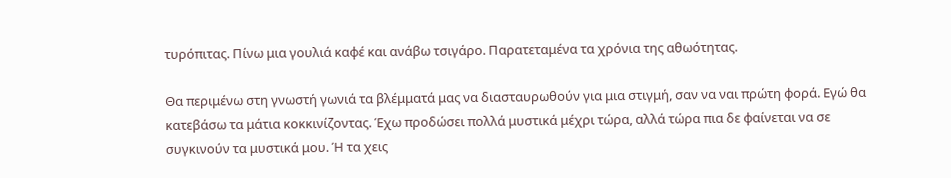τυρόπιτας. Πίνω μια γουλιά καφέ και ανάβω τσιγάρο. Παρατεταμένα τα χρόνια της αθωότητας.

Θα περιμένω στη γνωστή γωνιά τα βλέμματά μας να διασταυρωθούν για μια στιγμή, σαν να ναι πρώτη φορά. Εγώ θα κατεβάσω τα μάτια κοκκινίζοντας. Έχω προδώσει πολλά μυστικά μέχρι τώρα, αλλά τώρα πια δε φαίνεται να σε συγκινούν τα μυστικά μου. Ή τα χεις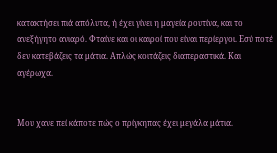κατακτήσει πιά απόλυτα, ή έχει γίνει η μαγεία ρουτίνα, και το ανεξήγητο ανιαρό. Φταίνε και οι καιροί που είναι περίεργοι. Εσύ ποτέ δεν κατεβάζεις τα μάτια. Απλώς κοιτάζεις διαπεραστικά. Και αγέρωχα.


Μου χανε πεί κάποτε πώς ο πρίγκηπας έχει μεγάλα μάτια.